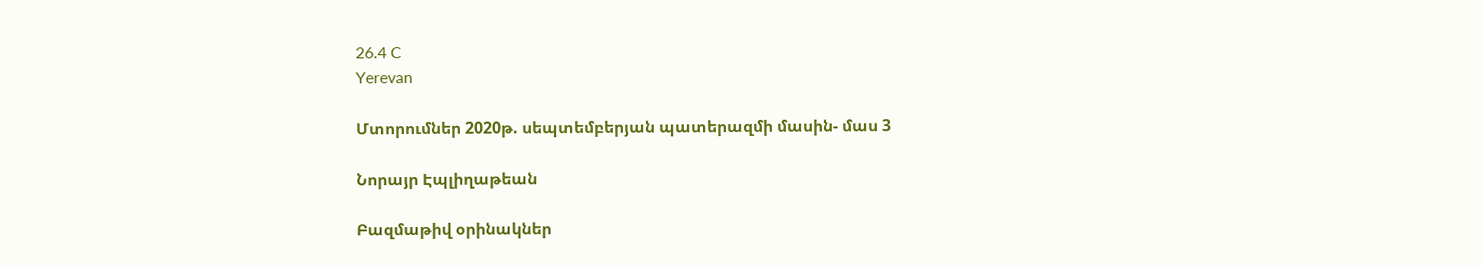26.4 C
Yerevan

Մտորումներ 2020թ. սեպտեմբերյան պատերազմի մասին- մաս 3

Նորայր Էպլիղաթեան

Բազմաթիվ օրինակներ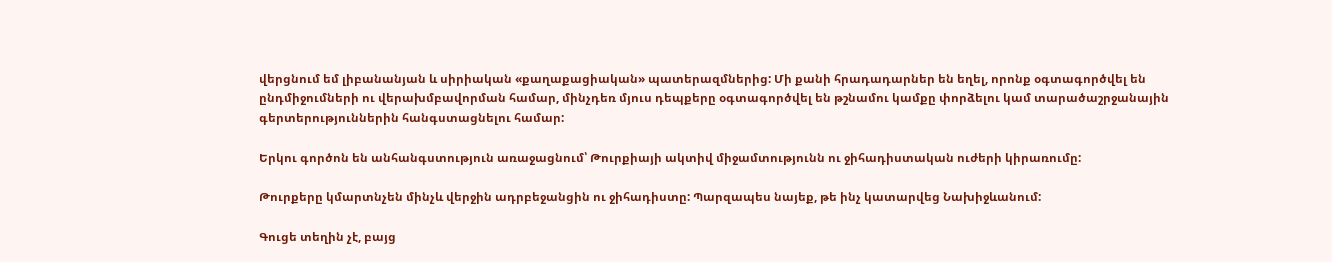վերցնում եմ լիբանանյան և սիրիական «քաղաքացիական» պատերազմներից: Մի քանի հրադադարներ են եղել, որոնք օգտագործվել են ընդմիջումների ու վերախմբավորման համար, մինչդեռ մյուս դեպքերը օգտագործվել են թշնամու կամքը փորձելու կամ տարածաշրջանային գերտերություններին հանգստացնելու համար:

Երկու գործոն են անհանգստություն առաջացնում՝ Թուրքիայի ակտիվ միջամտությունն ու ջիհադիստական ուժերի կիրառումը:

Թուրքերը կմարտնչեն մինչև վերջին ադրբեջանցին ու ջիհադիստը: Պարզապես նայեք, թե ինչ կատարվեց Նախիջևանում:

Գուցե տեղին չէ, բայց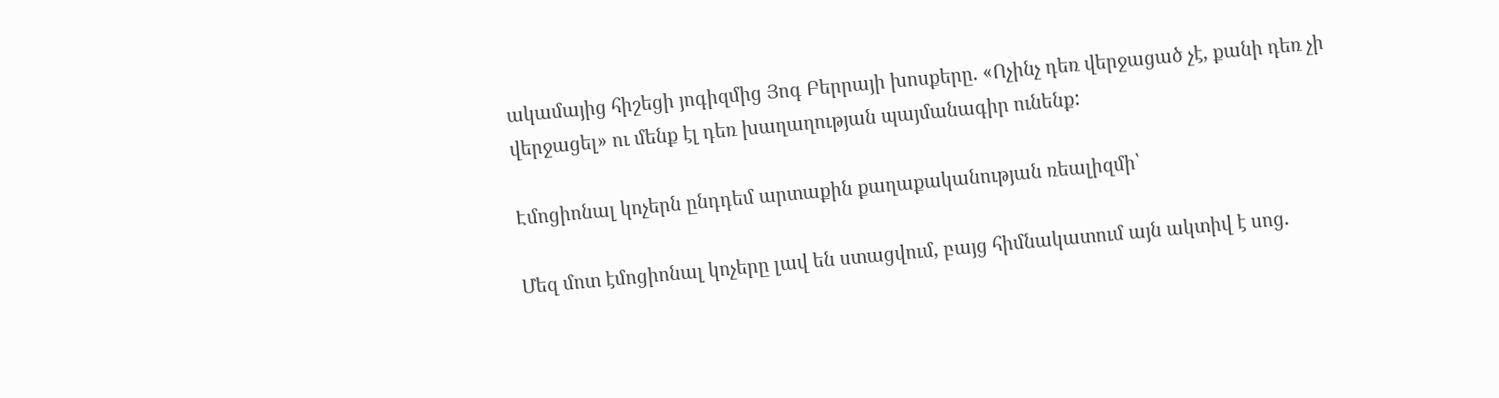ակամայից հիշեցի յոգիզմից Յոգ Բերրայի խոսքերը. «Ոչինչ դեռ վերջացած չէ, քանի դեռ չի վերջացել» ու մենք էլ դեռ խաղաղության պայմանագիր ունենք:

Էմոցիոնալ կոչերն ընդդեմ արտաքին քաղաքականության ռեալիզմի՝

Մեզ մոտ էմոցիոնալ կոչերը լավ են ստացվում, բայց հիմնակատում այն ակտիվ է սոց.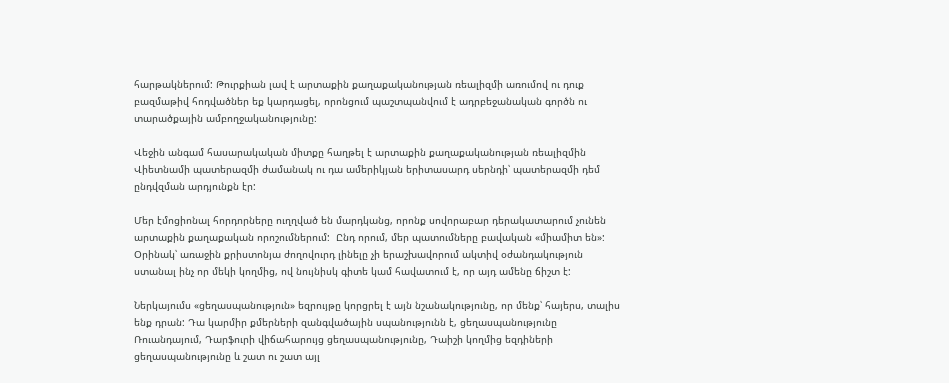հարթակներում: Թուրքիան լավ է արտաքին քաղաքականության ռեալիզմի առումով ու դուք բազմաթիվ հոդվածներ եք կարդացել, որոնցում պաշտպանվում է ադրբեջանական գործն ու տարածքային ամբողջականությունը:

Վեջին անգամ հասարակական միտքը հաղթել է արտաքին քաղաքականության ռեալիզմին Վիետնամի պատերազմի ժամանակ ու դա ամերիկյան երիտասարդ սերնդի՝ պատերազմի դեմ ընդվզման արդյունքն էր:

Մեր էմոցիոնալ հորդորները ուղղված են մարդկանց, որոնք սովորաբար դերակատարում չունեն արտաքին քաղաքական որոշումներում:  Ընդ որում, մեր պատումները բավական «միամիտ են»: Օրինակ՝ առաջին քրիստոնյա ժողովուրդ լինելը չի երաշխավորում ակտիվ օժանդակություն ստանալ ինչ որ մեկի կողմից, ով նույնիսկ գիտե կամ հավատում է, որ այդ ամենը ճիշտ է:

Ներկայումս «ցեղասպանություն» եզրույթը կորցրել է այն նշանակությունը, որ մենք՝ հայերս, տալիս ենք դրան: Դա կարմիր քմերների զանգվածային սպանությունն է, ցեղասպանությունը Ռուանդայում, Դարֆուրի վիճահարույց ցեղասպանությունը, Դաիշի կողմից եզդիների ցեղասպանությունը և շատ ու շատ այլ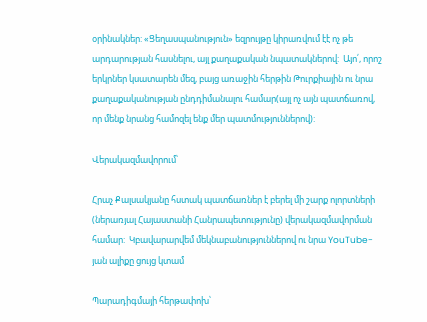օրինակներ: «Ցեղասպանություն» եզրույթը կիրառվում էէ ոչ թե արդարության հասնելու, այլ քաղաքական նպատակներով:  Այո՛, որոշ երկրներ կսատարեն մեզ, բայց առաջին հերթին Թուրքիային ու նրա քաղաքականության ընդդիմանալու համար(այլ ոչ այն պատճառով, որ մենք նրանց համոզել ենք մեր պատմություններով):

Վերակազմավորում՝

Հրաչ Քալսակյանը հստակ պատճառներ է բերել մի շարք ոլորտների (ներառյալ Հայաստանի Հանրապետությունը) վերակազմավորման համար:  Կբավարարվեմ մեկնաբանություններով ու նրա YouTube-յան ալիքը ցույց կտամ

Պարադիգմայի հերթափոխ՝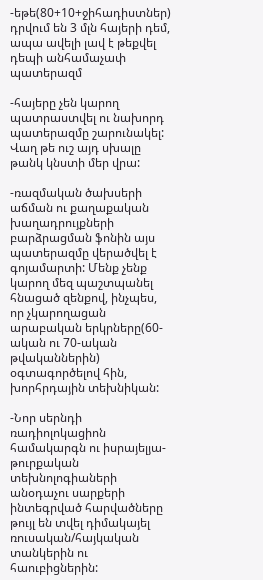-եթե(80+10+ջիհադիստներ) դրվում են 3 մլն հայերի դեմ, ապա ավելի լավ է թեքվել դեպի անհամաչափ պատերազմ

-հայերը չեն կարող պատրաստվել ու նախորդ պատերազմը շարունակել: Վաղ թե ուշ այդ սխալը թանկ կնստի մեր վրա:

-ռազմական ծախսերի աճման ու քաղաքական խաղադրույքների բարձրացման ֆոնին այս պատերազմը վերածվել է գոյամարտի: Մենք չենք կարող մեզ պաշտպանել հնացած զենքով, ինչպես, որ չկարողացան արաբական երկրները(60-ական ու 70-ական թվականներին) օգտագործելով հին, խորհրդային տեխնիկան:

-Նոր սերնդի ռադիոլոկացիոն համակարգն ու իսրայելյա-թուրքական տեխնոլոգիաների անօդաչու սարքերի ինտեգրված հարվածները թույլ են տվել դիմակայել ռուսական/հայկական տանկերին ու հաուբիցներին: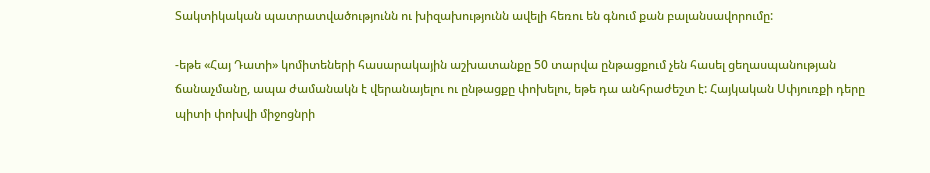Տակտիկական պատրատվածությունն ու խիզախությունն ավելի հեռու են գնում քան բալանսավորումը:

-եթե «Հայ Դատի» կոմիտեների հասարակային աշխատանքը 50 տարվա ընթացքում չեն հասել ցեղասպանության ճանաչմանը, ապա ժամանակն է վերանայելու ու ընթացքը փոխելու, եթե դա անհրաժեշտ է: Հայկական Սփյուռքի դերը պիտի փոխվի միջոցնրի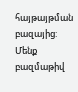հայթայթման բազայից: Մենք բազմաթիվ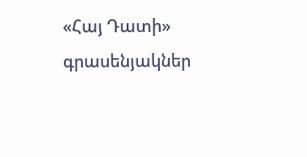«Հայ Դատի» գրասենյակներ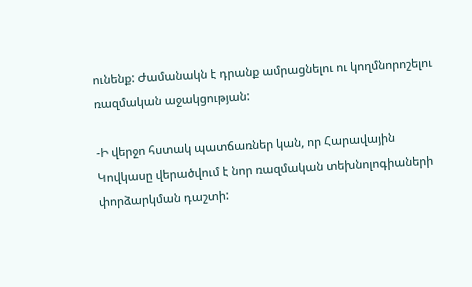ունենք: Ժամանակն է դրանք ամրացնելու ու կողմնորոշելու ռազմական աջակցության:

-Ի վերջո հստակ պատճառներ կան, որ Հարավային Կովկասը վերածվում է նոր ռազմական տեխնոլոգիաների փորձարկման դաշտի: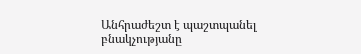Անհրաժեշտ է պաշտպանել բնակչությանը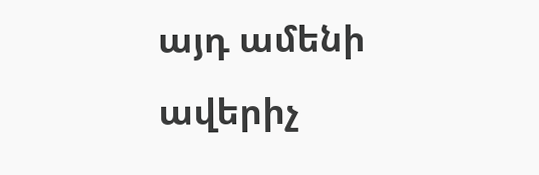այդ ամենի ավերիչ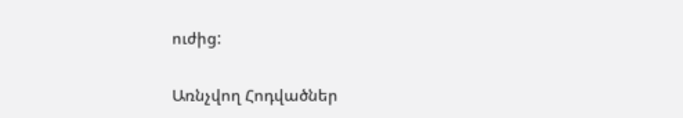ուժից:

Առնչվող Հոդվածներ